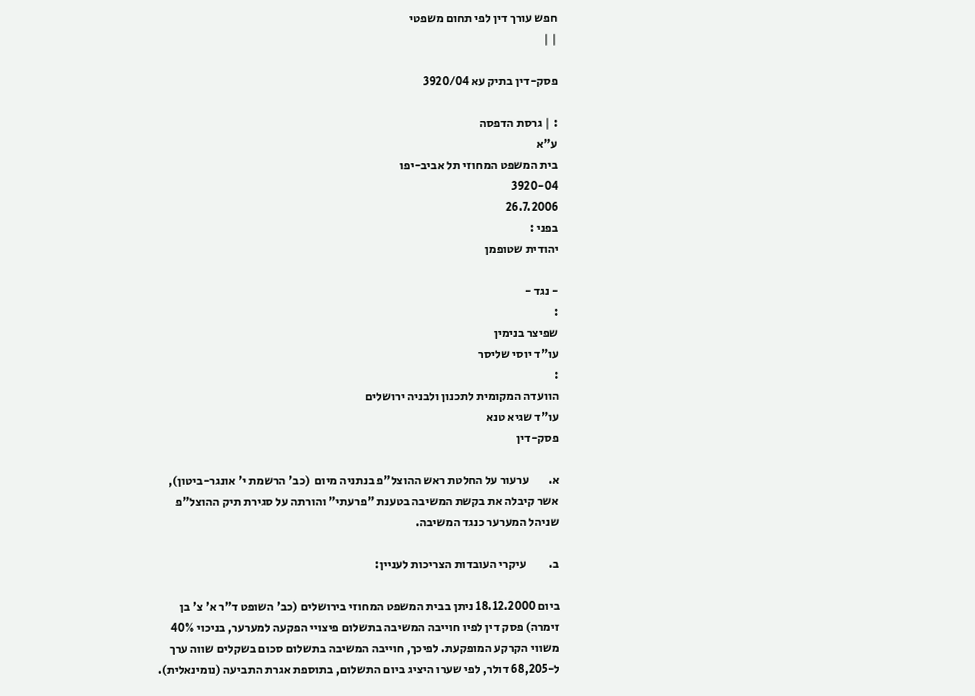חפש עורך דין לפי תחום משפטי
| |

פסק-דין בתיק עא 3920/04

: | גרסת הדפסה
ע"א
בית המשפט המחוזי תל אביב-יפו
3920-04
26.7.2006
בפני :
יהודית שטופמן

- נגד -
:
שפיצר בנימין
עו"ד יוסי שליסר
:
הוועדה המקומית לתכנון ולבניה ירושלים
עו"ד שגיא טנא
פסק-דין

א.        ערעור על החלטת ראש ההוצל"פ בנתניה מיום  (כב' הרשמת י' אונגר-ביטון), אשר קיבלה את בקשת המשיבה בטענת "פרעתי" והורתה על סגירת תיק ההוצל"פ שניהל המערער כנגד המשיבה.

ב.         עיקרי העובדות הצריכות לעניין:

ביום 18.12.2000 ניתן בבית המשפט המחוזי בירושלים (כב' השופט ד"ר א' צ' בן זימרה) פסק דין לפיו חוייבה המשיבה בתשלום פיצויי הפקעה למערער, בניכוי 40% משווי הקרקע המופקעת. לפיכך, חוייבה המשיבה בתשלום סכום בשקלים שווה ערך ל-68,205 דולר, לפי שערו היציג ביום התשלום, בתוספת אגרת התביעה (נומינאלית).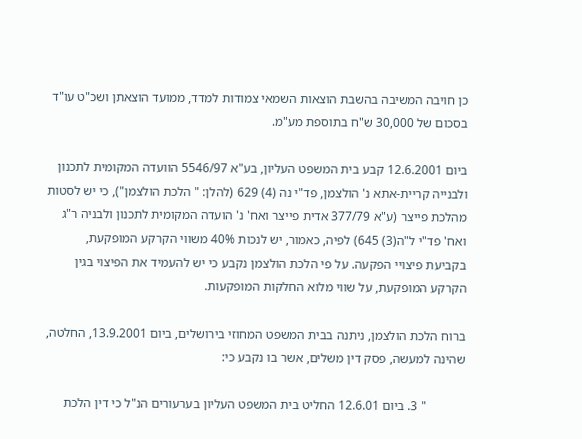כן חויבה המשיבה בהשבת הוצאות השמאי צמודות למדד, ממועד הוצאתן ושכ"ט עו"ד בסכום של 30,000 ש"ח בתוספת מע"מ.

ביום 12.6.2001 קבע בית המשפט העליון, בע"א 5546/97 הוועדה המקומית לתכנון ולבנייה קריית-אתא נ' הולצמן, פד"י נה (4) 629 (להלן: " הלכת הולצמן"), כי יש לסטות מהלכת פייצר (ע"א 377/79 אדית פייצר ואח' נ' הועדה המקומית לתכנון ולבניה ר"ג ואח' פד"י ל"ה(3) 645) לפיה, כאמור, יש לנכות 40% משווי הקרקע המופקעת, בקביעת פיצויי הפקעה. על פי הלכת הולצמן נקבע כי יש להעמיד את הפיצוי בגין הקרקע המופקעת, על שווי מלוא החלקות המופקעות.

ברוח הלכת הולצמן, ניתנה בבית המשפט המחוזי בירושלים, ביום 13.9.2001, החלטה, שהינה למעשה, פסק דין משלים, אשר בו נקבע כי:

            " 3. ביום 12.6.01 החליט בית המשפט העליון בערעורים הנ"ל כי דין הלכת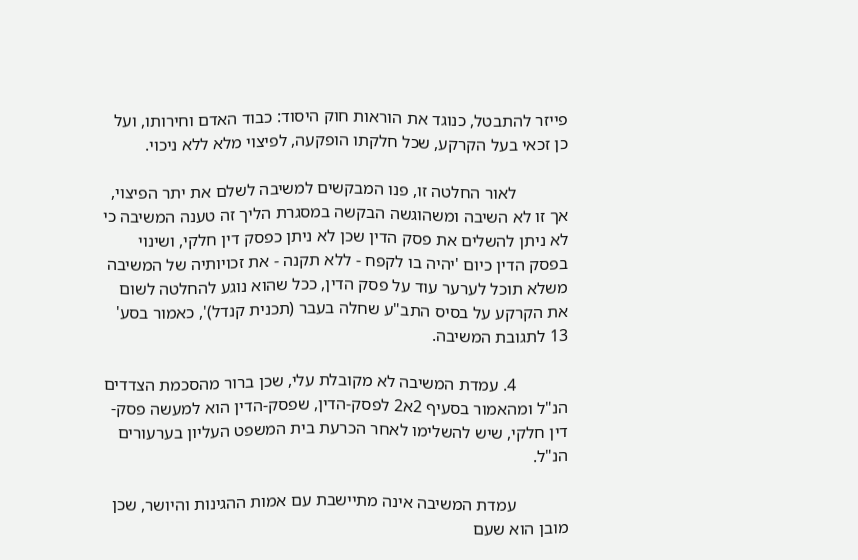פייזר להתבטל, כנוגד את הוראות חוק היסוד: כבוד האדם וחירותו, ועל כן זכאי בעל הקרקע, שכל חלקתו הופקעה, לפיצוי מלא ללא ניכוי.

            לאור החלטה זו, פנו המבקשים למשיבה לשלם את יתר הפיצוי, אך זו לא השיבה ומשהוגשה הבקשה במסגרת הליך זה טענה המשיבה כי לא ניתן להשלים את פסק הדין שכן לא ניתן כפסק דין חלקי, ושינוי בפסק הדין כיום 'יהיה בו לקפח - ללא תקנה - את זכויותיה של המשיבה משלא תוכל לערער עוד על פסק הדין, ככל שהוא נוגע להחלטה לשום את הקרקע על בסיס התב"ע שחלה בעבר (תכנית קנדל)', כאמור בסע' 13 לתגובת המשיבה.

            4. עמדת המשיבה לא מקובלת עלי, שכן ברור מהסכמת הצדדים הנ"ל ומהאמור בסעיף 2א2 לפסק-הדין, שפסק-הדין הוא למעשה פסק-דין חלקי, שיש להשלימו לאחר הכרעת בית המשפט העליון בערעורים הנ"ל.

            עמדת המשיבה אינה מתיישבת עם אמות ההגינות והיושר, שכן מובן הוא שעם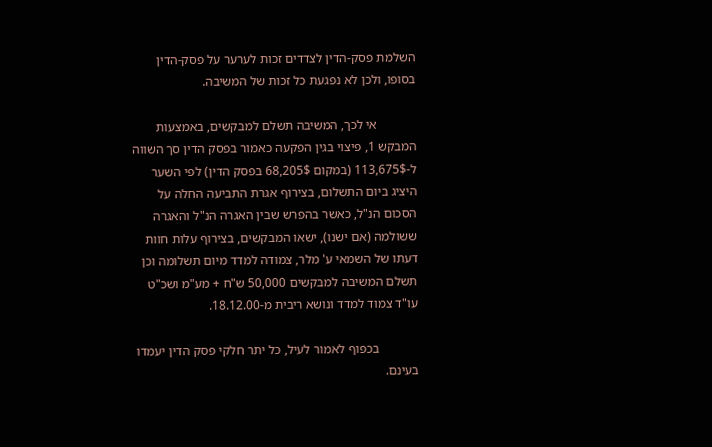השלמת פסק-הדין לצדדים זכות לערער על פסק-הדין בסופו, ולכן לא נפגעת כל זכות של המשיבה.

            אי לכך, המשיבה תשלם למבקשים, באמצעות המבקש 1, פיצוי בגין הפקעה כאמור בפסק הדין סך השווה ל-113,675$ (במקום 68,205$ בפסק הדין) לפי השער היציג ביום התשלום, בצירוף אגרת התביעה החלה על הסכום הנ"ל, כאשר בהפרש שבין האגרה הנ"ל והאגרה ששולמה (אם ישנו), ישאו המבקשים, בצירוף עלות חוות דעתו של השמאי ע' מלר, צמודה למדד מיום תשלומה וכן תשלם המשיבה למבקשים 50,000 ש"ח + מע"מ ושכ"ט עו"ד צמוד למדד ונושא ריבית מ-18.12.00.

            בכפוף לאמור לעיל, כל יתר חלקי פסק הדין יעמדו בעינם.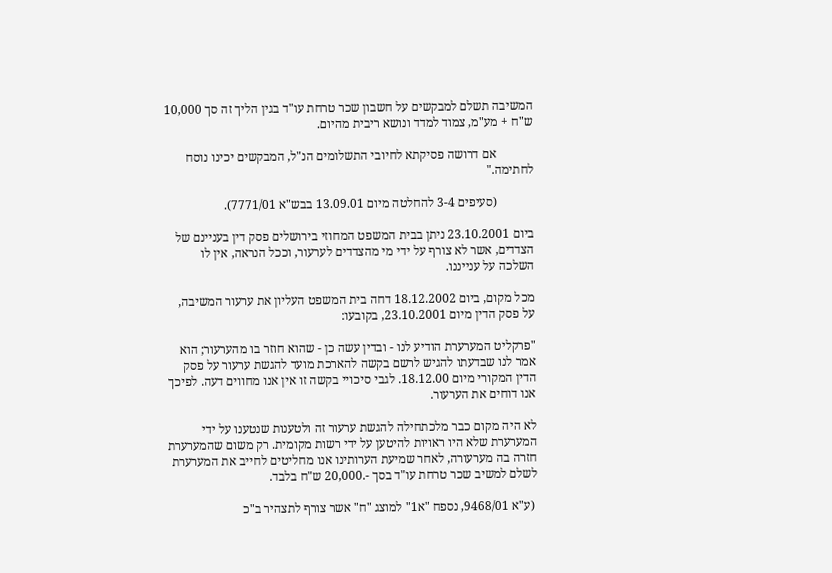המשיבה תשלם למבקשים על חשבון שכר טרחת עו"ד בגין הליך זה סך 10,000 ש"ח + מע"מ, צמוד למדד ונושא ריבית מהיום.

            אם דרושה פסיקתא לחיובי התשלומים הנ"ל, המבקשים יכינו נוסח לחתימה."

            (סעיפים 3-4 להחלטה מיום 13.09.01 בבש"א 7771/01).

ביום 23.10.2001 ניתן בבית המשפט המחוזי בירושלים פסק דין בעניינם של הצדדים, אשר לא צורף על ידי מי מהצדדים לערעור, וככל הנראה, אין לו השלכה על ענייננו.

מכל מקום, ביום 18.12.2002 דחה בית המשפט העליון את ערעור המשיבה, על פסק הדין מיום 23.10.2001, בקובעו:

"פרקליט המערערת הודיע לנו - ובדין עשה כן - שהוא חוזר בו מהערעור; הוא אמר לנו שבדעתו להגיש לרשם בקשה להארכת מועד להגשת ערעור על פסק הדין המקורי מיום 18.12.00. לגבי סיכויי בקשה זו אין אנו מחווים דעה. לפיכך אנו דוחים את הערעור.

לא היה מקום כבר מלכתחילה להגשת ערעור זה ולטענות שנטענו על ידי המערערת שלא היו ראויות להיטען על ידי רשות מקומית. רק משום שהמערערת חזרה בה מערעורה, לאחר שמיעת הערותינו אנו מחליטים לחייב את המערערת לשלם למשיב שכר טרחת עו"ד בסך -.20,000 ש"ח בלבד.

 (ע"א 9468/01, נספח "א1" למוצג "ח" אשר צורף לתצהיר ב"כ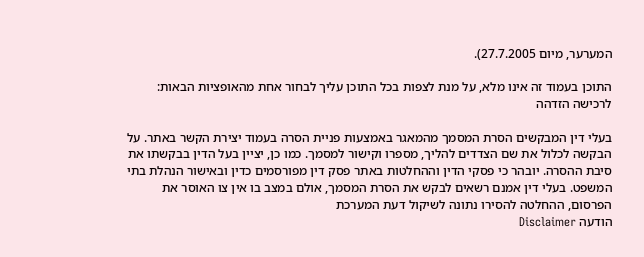המערער, מיום 27.7.2005).

התוכן בעמוד זה אינו מלא, על מנת לצפות בכל התוכן עליך לבחור אחת מהאופציות הבאות:
לרכישה הזדהה

בעלי דין המבקשים הסרת המסמך מהמאגר באמצעות פניית הסרה בעמוד יצירת הקשר באתר. על הבקשה לכלול את שם הצדדים להליך, מספרו וקישור למסמך. כמו כן, יציין בעל הדין בבקשתו את סיבת ההסרה. יובהר כי פסקי הדין וההחלטות באתר פסק דין מפורסמים כדין ובאישור הנהלת בתי המשפט. בעלי דין אמנם רשאים לבקש את הסרת המסמך, אולם במצב בו אין צו האוסר את הפרסום, ההחלטה להסירו נתונה לשיקול דעת המערכת
הודעה Disclaimer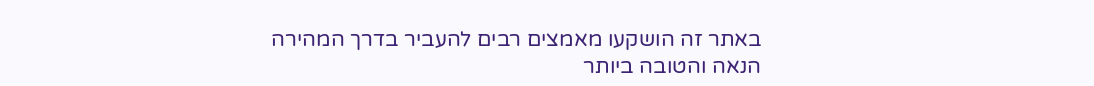באתר זה הושקעו מאמצים רבים להעביר בדרך המהירה הנאה והטובה ביותר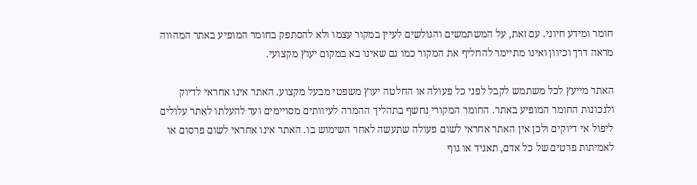חומר ומידע חיוני. עם זאת, על המשתמשים והגולשים לעיין במקור עצמו ולא להסתפק בחומר המופיע באתר המהווה מראה דרך וכיוון ואינו מתיימר להחליף את המקור כמו גם שאינו בא במקום יעוץ מקצועי.

האתר מייעץ לכל משתמש לקבל לפני כל פעולה או החלטה יעוץ משפטי מבעל מקצוע. האתר אינו אחראי לדיוק ולנכונות החומר המופיע באתר. החומר המקורי נחשף בתהליך ההמרה לעיוותים מסויימים ועד להעלתו לאתר עלולים ליפול אי דיוקים ולכן אין האתר אחראי לשום פעולה שתעשה לאחר השימוש בו. האתר אינו אחראי לשום פרסום או לאמיתות פרטים של כל אדם, תאגיד או גוף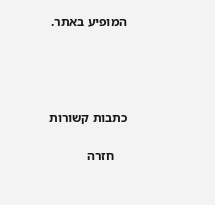המופיע באתר.




כתבות קשורות

    חזרה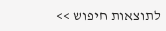לתוצאות חיפוש >>